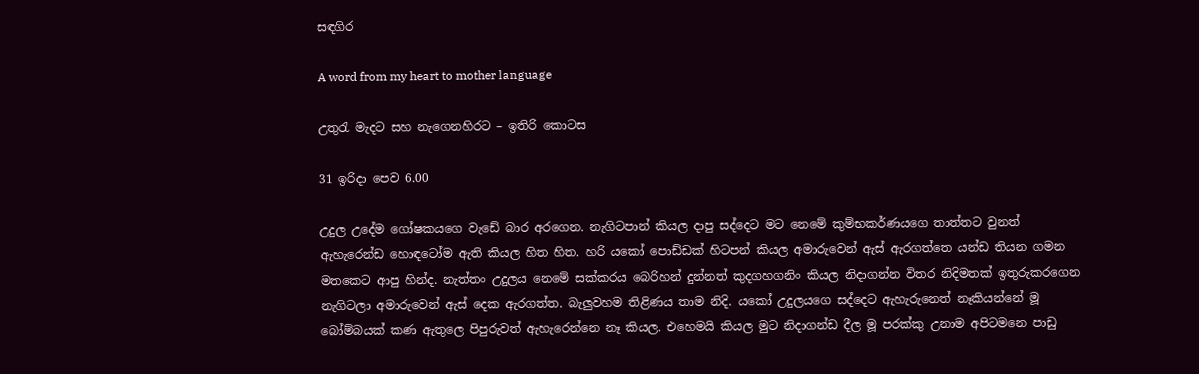සඳගිර

A word from my heart to mother language

උතුරැ මැදට සහ නැගෙනහිරට – ඉතිරි කොටස

31 ඉරිදා පෙව 6.00

උදුල උදේම ගෝෂකයගෙ වැඩේ බාර අරගෙන. නැගිටපාන් කියල දාපු සද්දෙට මට නෙමේ කුම්භකර්ණයගෙ තාත්තට වුනත් ඇහැරෙන්ඩ හොඳටෝම ඇති කියල හිත හිත. හරි යකෝ පොඩ්ඩක් හිටපන් කියල අමාරුවෙන් ඇස් ඇරගත්තෙ යන්ඩ තියන ගමන මතකෙට ආපු හින්ද. නැත්තං උදුලය නෙමේ සක්කරය බෙරිහන් දුන්නත් කුදගහගනිං කියල නිදාගන්න විතර නිදිමතක් ඉතුරුකරගෙන නැගිටලා අමාරුවෙන් ඇස් දෙක ඇරගත්ත. බැලුවහම තිළිණය තාම නිදි. යකෝ උදුලයගෙ සද්දෙට ඇහැරුනෙත් නෑකියන්නේ මූ බෝම්බයක් කණ ඇතුලෙ පිපුරුවත් ඇහැරෙන්නෙ නෑ කියල. එහෙමයි කියල මුට නිදාගන්ඩ දීල මූ පරක්කු උනාම අපිටමනෙ පාඩු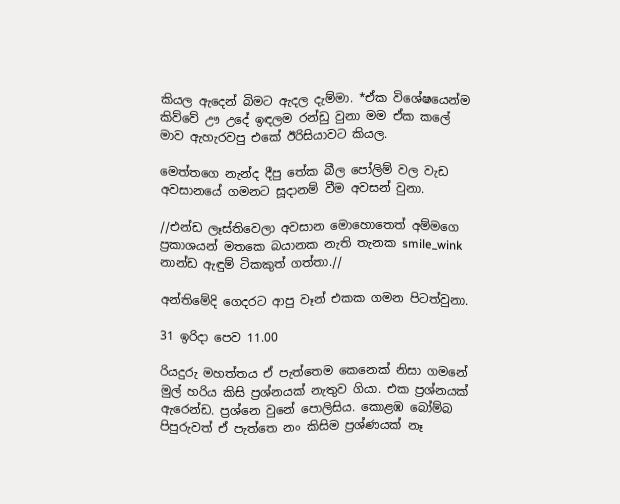කියල ඇදෙන් බිමට ඇදල දැම්මා. *ඒක වි‍‍ශේෂයෙන්ම කිව්වේ ඌ උදේ ඉඳලම රන්ඩු වුනා මම ඒක කලේ මාව ඇහැරවපු එකේ ඊරිසියාවට කියල.

මෙත්තගෙ නැන්ද දීපු තේක බීල පෝලිම් වල වැඩ අවසානයේ ගමනට සූදානම් වීම අවසන් වුනා.

//එන්ඩ ලෑස්තිවෙලා අවසාන මොහොතෙත් අම්මගෙ ප්‍රකාශයන් මතකෙ බයානක නැති තැනක smile_wink නාන්ඩ ඇඳුම් ටිකකුත් ගත්තා.//

අන්තිමේදි ගෙදරට ආපු වෑන් එකක ගමන පිටත්වුනා.

31 ඉරිදා පෙව 11.00

රියදුරු මහත්තය ඒ පැත්තෙම කෙනෙක් නිසා ගමනේ මුල් හරිය කිසි ප්‍රශ්නයක් නැතුව ගියා. එක ප්‍රශ්නයක් ඇරෙන්ඩ. ප්‍රශ්නෙ වුනේ පොලිසිය. කොළඹ ‍බෝම්බ පිපුරුවත් ඒ පැත්තෙ නං කිසිම ප්‍රශ්ණයක් නෑ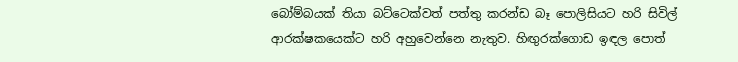බෝම්බයක් තියා බට්ටෙක්වත් පත්තු කරන්ඩ බෑ පොලිසියට හරි සිවිල් ආරක්ෂකයෙක්ට හරි අහුවෙන්නෙ නැතුව. හිඟුරක්ගොඩ ඉඳල පොත්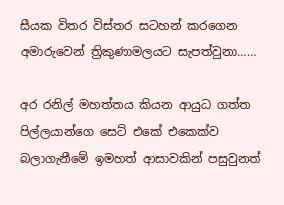සීයක විතර විස්තර සටහන් කරගෙන අමාරුවෙන් ත්‍රිකුණාමලයට සැපත්වුනා……

අර රනිල් මහත්තය කියන ආයුධ ගත්ත පිල්ලයාන්ගෙ සෙට් එකේ එකෙක්ව බලාගැනීමේ ඉමහත් ආසාවකින් පසුවුනත්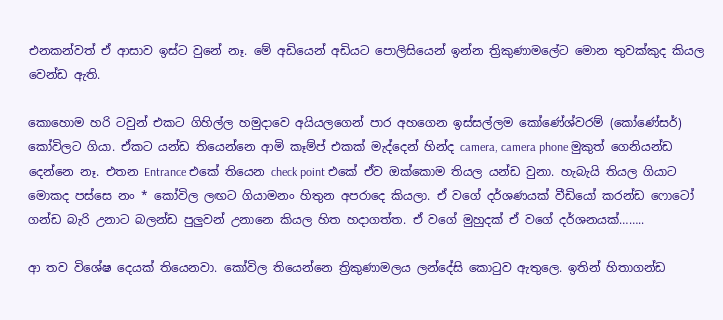එනකන්වත් ඒ ආසාව ඉස්ට වුනේ නෑ. මේ අඩියෙන් අඩියට පොලිසියෙන් ඉන්න ත්‍රිකුණාමලේට මොන තුවක්කුද කියල වෙන්ඩ ඇති.

කොහොම හරි ටවුන් එකට ගිහිල්ල හමුදාවෙ අයියලගෙන් පාර අහගෙන ඉස්සල්ලම කෝණේශ්වරම් (කෝණේසර්) කෝවිලට ගියා. ඒකට යන්ඩ තියෙන්නෙ ආමි කෑම්ප් එකක් මැද්දෙන් හින්ද camera, camera phone මුකුත් ගෙනියන්ඩ දෙන්නෙ නෑ. එතන Entrance එකේ තියෙන check point එකේ ඒව ඔක්කොම තියල යන්ඩ වුනා. හැබැයි තියල ගියාට මොකද පස්සෙ නං * කෝවිල ලඟට ගියාමනං හිතුන අපරාදෙ කියලා. ඒ වගේ දර්ශණයක් වීඩියෝ කරන්ඩ ‍ෆොටෝ ගන්ඩ බැරි උනාට බලන්ඩ පුලුවන් උනානෙ කියල හිත හදාගත්ත. ඒ වගේ මුහුදක් ඒ වගේ දර්ශනයක්……..

ආ තව විශේෂ දෙයක් තියෙනවා. කෝවිල තියෙන්නෙ ත්‍රිකුණාමලය ලන්දේසි කොටුව ඇතුලෙ. ඉතින් හිතාගන්ඩ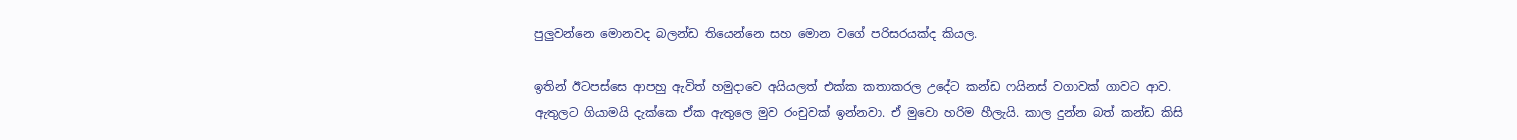පුලුවන්නෙ මොනවද බලන්ඩ තියෙන්නෙ සහ මොන වගේ පරිසරයක්ද කියල.

ඉතින් ඊටපස්සෙ ආපහු ඇවිත් හමුදාවෙ අයියලත් එක්ක කතාකරල උදේට කන්ඩ ෆයිනස් වගාවක් ගාවට ආව. ඇතුලට ගියාමයි දැක්කෙ ඒක ඇතුලෙ මුව රංචුවක් ඉන්නවා. ඒ මුවො හරිම හීලැයි. කාල දුන්න බත් කන්ඩ කිසි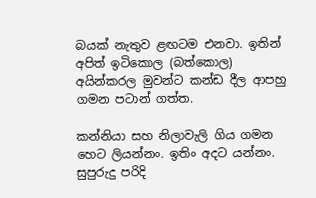බයක් නැතුව ළඟටම එනවා. ඉතින් අපිත් ඉටිකොල (බත්කොල) අයින්කරල මුවන්ට කන්ඩ දීල ආපහු ගමන පටාන් ගත්ත.

කන්නියා සහ නිලාවැලි ගිය ගමන හෙට ලියන්නං. ඉතිං අදට යන්නං. සුපුරුදු පරිදි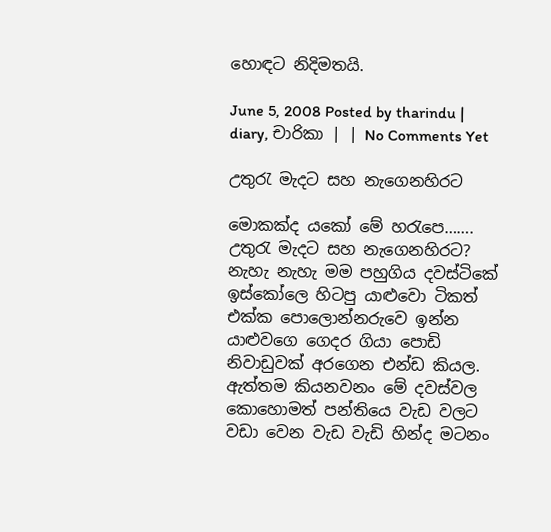හොඳට නිදිමතයි.

June 5, 2008 Posted by tharindu | diary, චාරිකා | | No Comments Yet

උතුරැ මැදට සහ නැගෙනහිරට

මොකක්ද යකෝ මේ හරැපෙ……. උතුරැ මැදට සහ නැගෙනහිරට? නැහැ නැහැ මම පහුගිය දවස්ටිකේ ඉස්කෝලෙ හිටපු යාළුවො ටිකත් එක්ක පොලොන්නරුවෙ ඉන්න යාළුවගෙ ගෙදර ගියා පොඩි නිවාඩුවක් අරගෙන එන්ඩ කියල. ඇත්තම කියනවනං මේ දවස්වල කොහොමත් පන්තියෙ වැඩ වලට වඩා වෙන වැඩ වැඩි හින්ද මටනං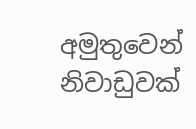අමුතුවෙන් නිවාඩුවක්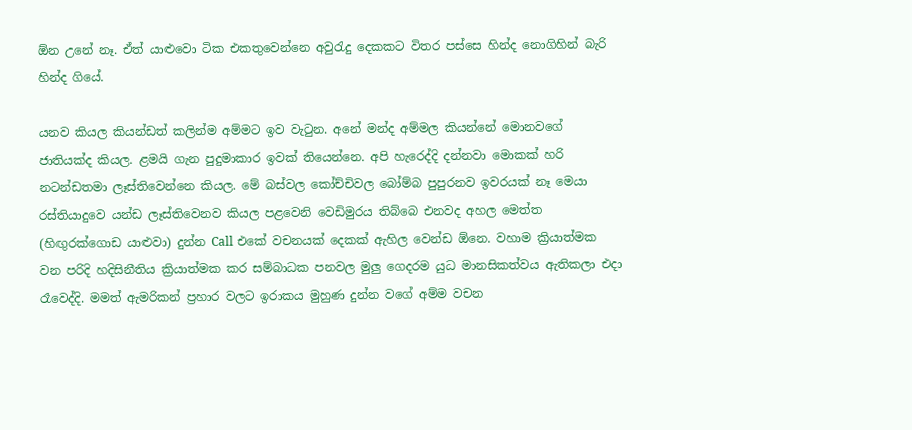ඕන උනේ නෑ. ඒත් යාළුවො ටික එකතුවෙන්නෙ අවුරැදු දෙකකට විතර පස්සෙ හින්ද නොගිහින් බැරි හින්ද ගියේ.

යනව කියල කියන්ඩත් කලින්ම අම්මට ඉව වැටුන. අනේ මන්ද අම්මල කියන්නේ මොනවගේ ජාතියක්ද කියල. ළමයි ගැන පුදුමාකාර ඉවක් තියෙන්නෙ. අපි හැරෙද්දි දන්නවා මොකක් හරි නටන්ඩතමා ලෑස්තිවෙන්නෙ කියල. මේ බස්වල කෝච්චිවල ‍බෝම්බ පුපුරනව ඉවරයක් නෑ මෙයා රස්තියාදුවෙ යන්ඩ ලෑස්තිවෙනව කියල පළවෙනි වෙඩිමුරය තිබ්බෙ එනවද අහල මෙත්ත (හිඟුරක්ගොඩ යාළුවා) දුන්න Call එකේ වචනයක් දෙකක් ඇහිල වෙන්ඩ ඕනෙ. වහාම ක්‍රියාත්මක වන පරිදි හදිසිනීතිය ක්‍රියාත්මක කර සම්බාධක පනවල මුලු ගෙදරම යුධ මානසිකත්වය ඇතිකලා එදා රෑවෙද්දි. මමත් ඇමරිකන් ප්‍රහාර වලට ඉරාකය මුහුණ දුන්න වගේ අම්ම වචන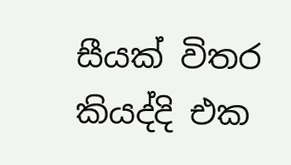සීයක් විතර කියද්දි එක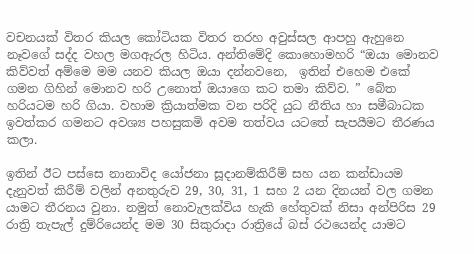වචනයක් විතර කියල කෝටියක විතර තරහ අවුස්සල ආපහු ඇහුනෙ නෑවගේ සද්ද වහල මගඇරල හිටිය. අන්තිමේදි කොහොමහරි “ඔයා මොනව කිව්වත් අම්මෙ මම යනව කියල ඔයා දන්නවනෙ,  ඉතින් එහෙම එකේ ගමන ගිහින් මොනව හරි උනොත් ඔයාගෙ කට තමා කිව්ව. ” බේත හරියටම හරි ගියා. වහාම ක්‍රියාත්මක වන පරිදි යුධ නීතිය හා සමීබාධක ඉවත්කර ගමනට අවශ්‍ය පහසුකමි අවම තත්වය යටතේ සැපයීමට තීරණය කලා.

ඉතින් ඊට පස්සෙ නානාවිද යෝජනා සූදානම්කිරීම් සහ යන කන්ඩායම දැනුවත් කිරීම් වලින් අනතුරුව 29, 30, 31, 1 සහ 2 යන දිනයන් වල ගමන යාමට තීරනය වුනා. නමුත් නොවැලක්විය හැකි හේතුවක් නිසා අන්පිරිස 29 රාත්‍රි‍ තැපැල් දුම්රියෙන්ද මම 30 සිකුරාදා රාත්‍රියේ බස් රථයෙන්ද යාමට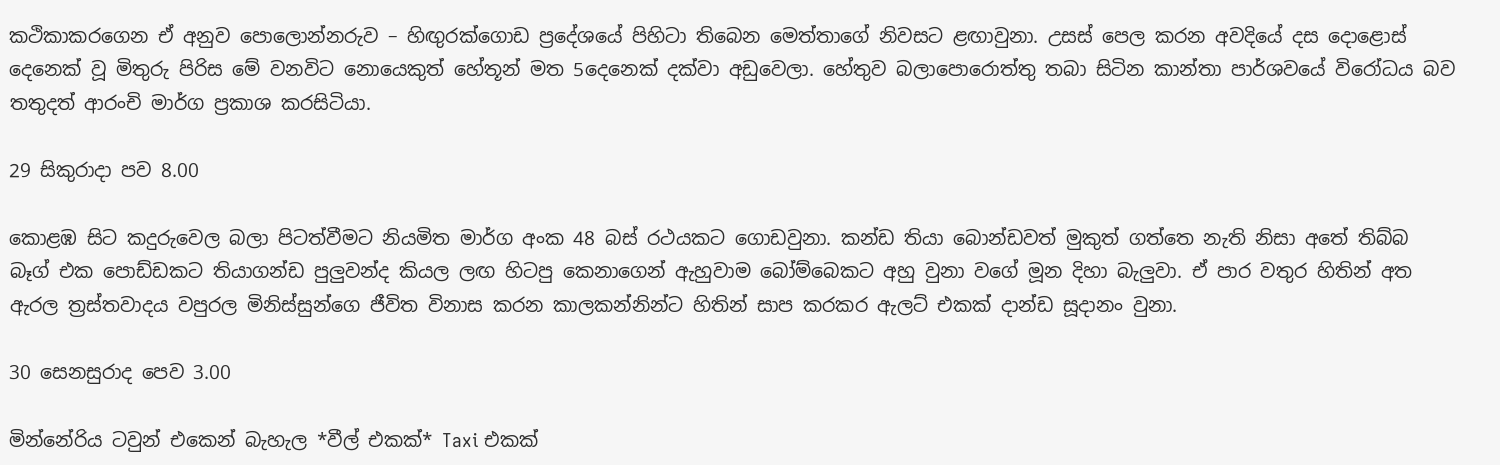කථිකාකරගෙන ඒ අනුව පොලොන්නරුව – හිඟුරක්ගොඩ ප්‍රදේශයේ පිහිටා තිබෙන මෙත්තාගේ නිවසට ළඟාවුනා. උසස් පෙල කරන අවදියේ දස දොළොස් දෙනෙක් වූ මිතුරු පිරිස මේ වනවිට නොයෙකුත් හේතූන් මත 5දෙනෙක් දක්වා අඩුවෙලා. හේතුව බලාපොරොත්තු තබා සිටින කාන්තා පාර්ශවයේ විරෝධය බව තතුදත් ආරංචි මාර්ග ප්‍රකාශ කරසිටියා.

29 සිකුරාදා පව 8.00

කොළඹ සිට කදුරුවෙල බලා පිටත්වීමට නියමිත මාර්ග අංක 48 බස් රථයකට ගොඩවුනා. කන්ඩ තියා ‍බොන්ඩවත් මුකුත් ගත්තෙ නැති නිසා අතේ තිබ්බ බෑග් එක පොඩ්ඩකට තියාගන්ඩ පුලුවන්ද කියල ලඟ හිටපු කෙනාගෙන් ඇහුවාම බෝම්බෙකට අහු වුනා වගේ මූන දිහා බැලුවා. ඒ පාර වතුර හිතින් අත ඇරල ත්‍රස්තවාදය වපුරල මිනිස්සුන්ගෙ ජීවිත විනාස කරන කාලකන්නින්ට හිතින් සාප කරකර ඇලට් එකක් දාන්ඩ සූදානං වුනා.

30 සෙනසුරාද පෙව 3.00

මින්නේරිය ටවුන් එකෙන් බැහැල *වීල් එකක්* Taxi එකක්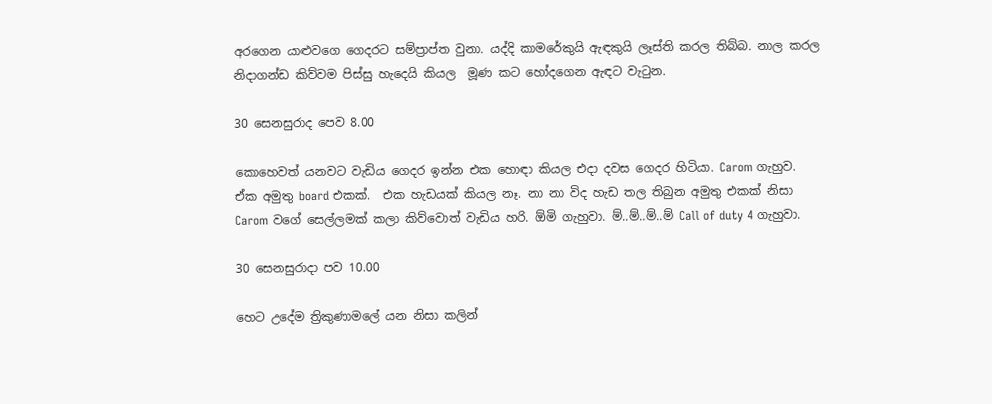අරගෙන යාළුවගෙ ගෙදරට සම්ප්‍රාප්ත වුනා. යද්දි කාමරේකුයි ඇඳකුයි ලෑස්ති කරල තිබ්බ. නාල කරල නිදාගන්ඩ කිව්වම පිස්සු හැදෙයි කියල  මූණ කට හෝදගෙන ඇඳට වැටුන.

30 සෙනසුරාද පෙව 8.00

කොහෙවත් යනවට වැඩිය ගෙදර ඉන්න එක හොඳා කියල එදා දවස ගෙදර හිටියා. Carom ගැහුව. ඒක අමුතු board එකක්.  එක හැඩයක් කියල නෑ. නා නා විද හැඩ තල තිබුන අමුතු එකක් නිසා Carom වගේ සෙල්ලමක් කලා කිව්වොත් වැඩිය හරි. ඕමි ගැහුවා. ම්..ම්..ම්..ම් Call of duty 4 ගැහුවා.

30 සෙනසුරාදා පව 10.00

හෙට උදේම ත්‍රිකුණාමලේ යන නිසා කලින්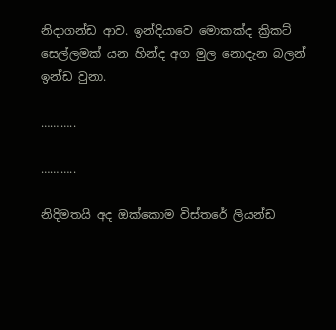නිදාගන්ඩ ආව. ඉන්දියාවෙ මොකක්ද ක්‍රිකට් සෙල්ලමක් යන හින්ද අග මුල නොදැන බලන් ඉන්ඩ වුනා.

………..

………..

නිදිමතයි අද ඔක්කොම විස්තරේ ලියන්ඩ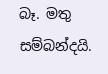බෑ. මතු සම්බන්දයි.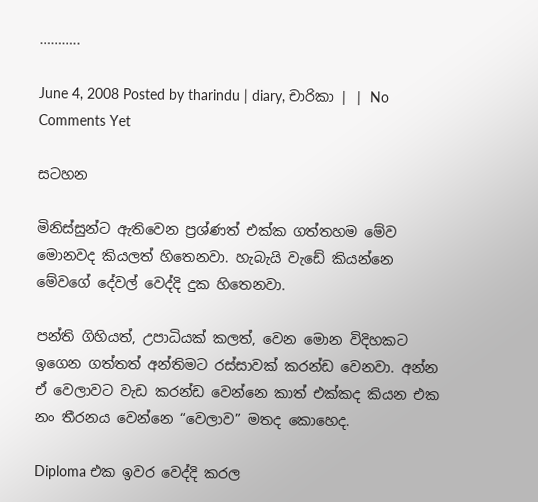………..

June 4, 2008 Posted by tharindu | diary, චාරිකා | | No Comments Yet

සටහන

මිනිස්සුන්ට ඇතිවෙන ප්‍රශ්ණත් එක්ක ගත්තහම මේව මොනවද කියලත් හිතෙනවා. හැබැයි වැඩේ කියන්නෙ මේවගේ දේවල් වෙද්දි දුක හිතෙනවා.

පන්ති ගිහියත්, උපාධියක් කලත්, වෙන මොන විදිහකට ඉගෙන ගත්තත් අන්තිමට රස්සාවක් කරන්ඩ වෙනවා. අන්න ඒ වෙලාවට වැඩ කරන්ඩ වෙන්නෙ කාත් එක්කද කියන එක නං තීරනය වෙන්නෙ “වෙලාව” මතද කොහෙද.

Diploma එක ඉවර වෙද්දි කරල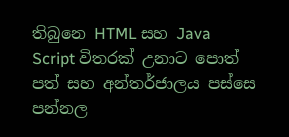තිබුනෙ HTML සහ Java Script විතරක් උනාට පොත් පත් සහ අන්තර්ජාලය පස්සෙ පන්නල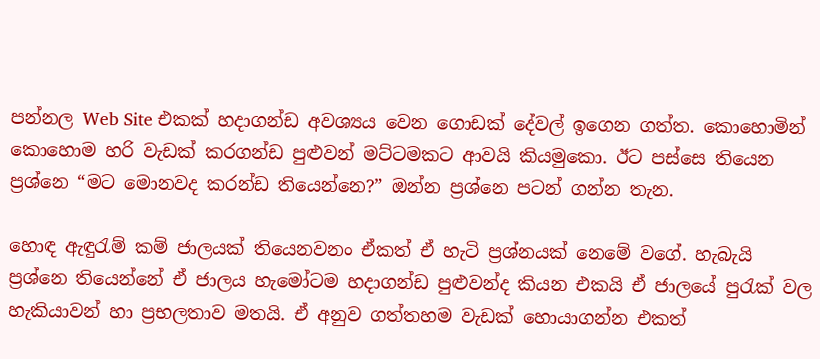පන්නල Web Site එකක් හදාගන්ඩ අවශ්‍යය වෙන ගොඩක් දේවල් ඉගෙන ගත්ත. කොහොමින් කොහොම හරි වැඩක් කරගන්ඩ පුළුවන් මට්ටමක‍ට ආවයි කියමුකො. ඊට පස්සෙ තියෙන ප්‍රශ්නෙ “මට මොනවද කරන්ඩ තියෙන්නෙ?” ඔන්න ප්‍රශ්නෙ පටන් ගන්න තැන.

හොඳ ඇඳුරැම් කම් ජාලයක් තියෙනවනං ඒකත් ඒ හැටි ප්‍රශ්නයක් නෙමේ වගේ. හැබැයි ප්‍රශ්නෙ තියෙන්නේ ඒ ජාලය හැමෝටම හදාගන්ඩ පුළුවන්ද කියන එකයි ඒ ජාලයේ පුරැක් වල හැකියාවන් හා ප්‍රභලතාව මතයි. ඒ අනුව ගත්තහම වැඩක් හොයාගන්න එකත්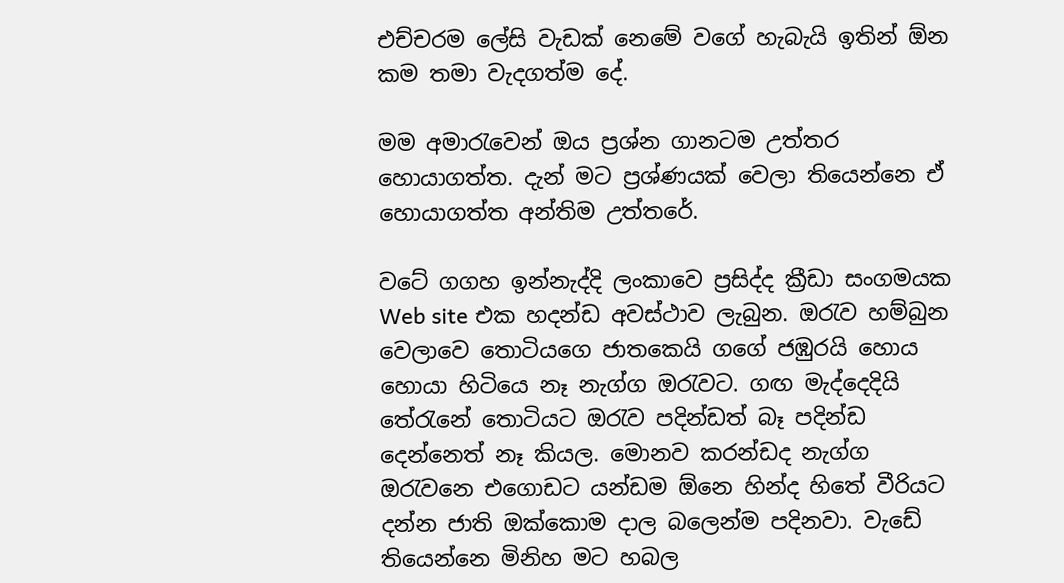එච්චරම ලේසි වැඩක් නෙමේ වගේ හැබැයි ඉතින් ඕන කම තමා වැදගත්ම දේ.

මම අමාරැවෙන් ඔය ප්‍රශ්න ගානටම උත්තර හොයාගත්ත. දැන් මට ප්‍රශ්ණයක් වෙලා තියෙන්නෙ ඒ හොයාගත්ත අන්තිම උත්තරේ.

වටේ ගගහ ඉන්නැද්දි ලංකාවෙ ප්‍රසිද්ද ක්‍රීඩා සංගමයක Web site එක හදන්ඩ අවස්ථාව ලැබුන. ඔරැව හම්බුන වෙලාවෙ තොටියගෙ ජාතකෙයි ගගේ ජඹුරයි හොය හොයා හිටියෙ නෑ නැග්ග ඔරැවට. ගඟ මැද්දෙදියි තේරැනේ තොටියට ඔරැව පදින්ඩත් බෑ පදින්ඩ දෙන්නෙත් නෑ කියල. මොනව කරන්ඩද නැග්ග ඔරැවනෙ එගොඩට යන්ඩම ඕනෙ හින්ද හිතේ වීරියට දන්න ජාති ඔක්කොම දාල බලෙන්ම පදිනවා. වැඩේ තියෙන්නෙ මිනිහ මට හබල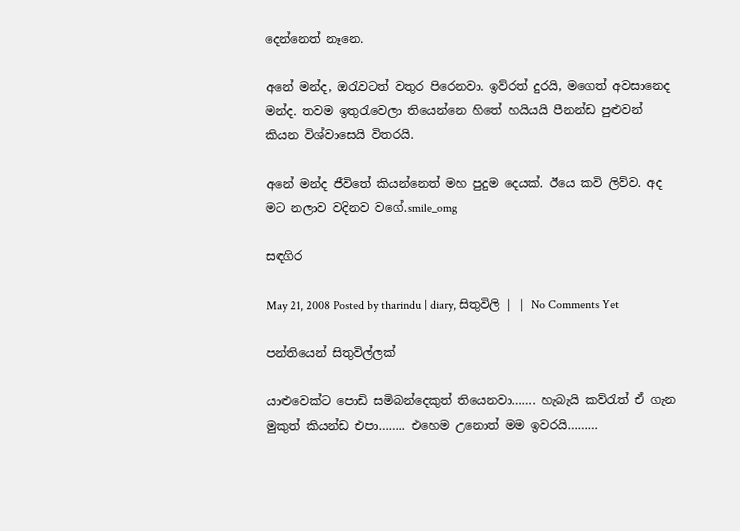දෙන්නෙත් නෑනෙ.

අනේ මන්ද, ඔරැවටත් වතුර පිරෙනවා. ඉව්රත් දුරයි, මගෙත් අවසානෙද මන්ද. තවම ඉතුරැවෙලා තියෙන්නෙ හිතේ හයියයි පීනන්ඩ පුළුවන් කියන විශ්වාසෙයි විතරයි.

අනේ මන්ද ජීවිතේ කියන්නෙත් මහ පුදුම දෙයක්. ඊයෙ කවි ලිව්ව. අද මට නලාව වදිනව වගේ.smile_omg

සඳගිර

May 21, 2008 Posted by tharindu | diary, සිතුවිලි | | No Comments Yet

පන්තියෙන් සිතුවිල්ලක්

යාළුවෙක්ට පො‍ඩි සමිබන්දෙකුත් තියෙනවා……. හැබැයි කව්රැත් ඒ ගැන මුකුත් කියන්ඩ එපා…….. එහෙම උනොත් මම ඉවරයි………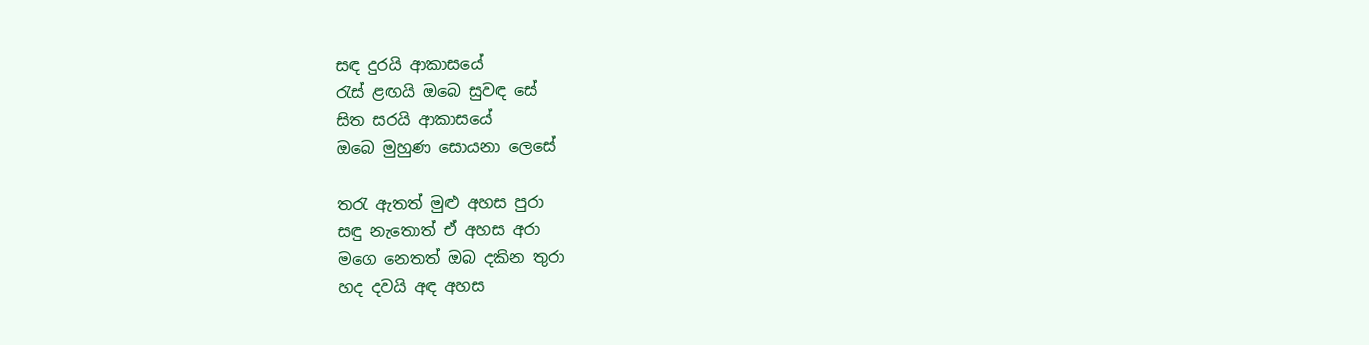සඳ දුරයි ආකාසයේ
රැස් ළඟයි ඔබෙ සුවඳ සේ
සිත සරයි ආකාසයේ
ඔබෙ මුහුණ සොයනා ලෙසේ

තරැ ඇතත් මුළු අහස පුරා
සඳු නැතොත් ඒ අහස අරා
මගෙ නෙතත් ඔබ දකින තුරා
හද දවයි අඳ අහස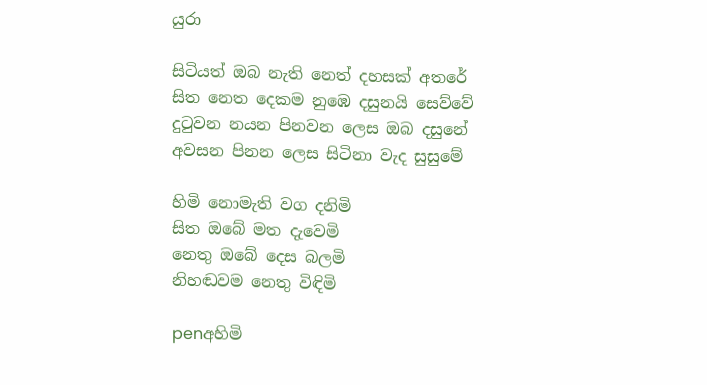යුරා

සිටියත් ඔබ නැති නෙත් දහසක් අතරේ
සිත නෙත දෙකම නුඹෙ දසුනයි සෙව්වේ
දුටුවන නයන පිනවන ලෙස ඔබ දසුනේ
අවසන පිනන ලෙස සිටිනා වැද සුසුමේ

හිමි නොමැති වග දනිමි
සිත ඔබේ මත දැවෙමි
නෙතු ඔබේ දෙස බලමි
නිහඬවම නෙතු විඳිමි

penඅහිමි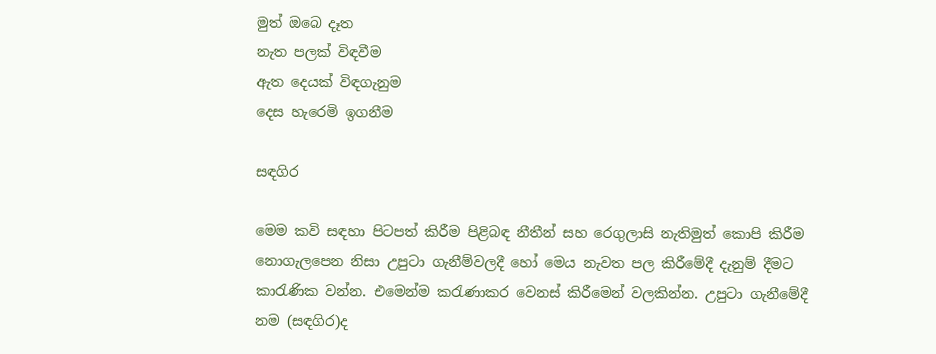මුත් ඔබෙ දෑත
නැත පලක් විඳවීම
ඇත දෙයක් විඳගැනුම
දෙස හැරෙමි ඉගනීම

සඳගිර

මෙම කවි සඳහා පිටපත් කිරීම පිළිබඳ නීතීන් සහ රෙගුලාසි නැතිමුත් කොපි කිරීම නොගැලපෙන නිසා උපුටා ගැනීම්වලදී හෝ මෙය නැවත පල කිරීමේදී දැනුම් දීමට කාරැණික වන්න. එමෙන්ම කරැණාකර වෙනස් කිරීමෙන් වලකින්න. උපුටා ගැනීමේදී නම (සඳගිර)ද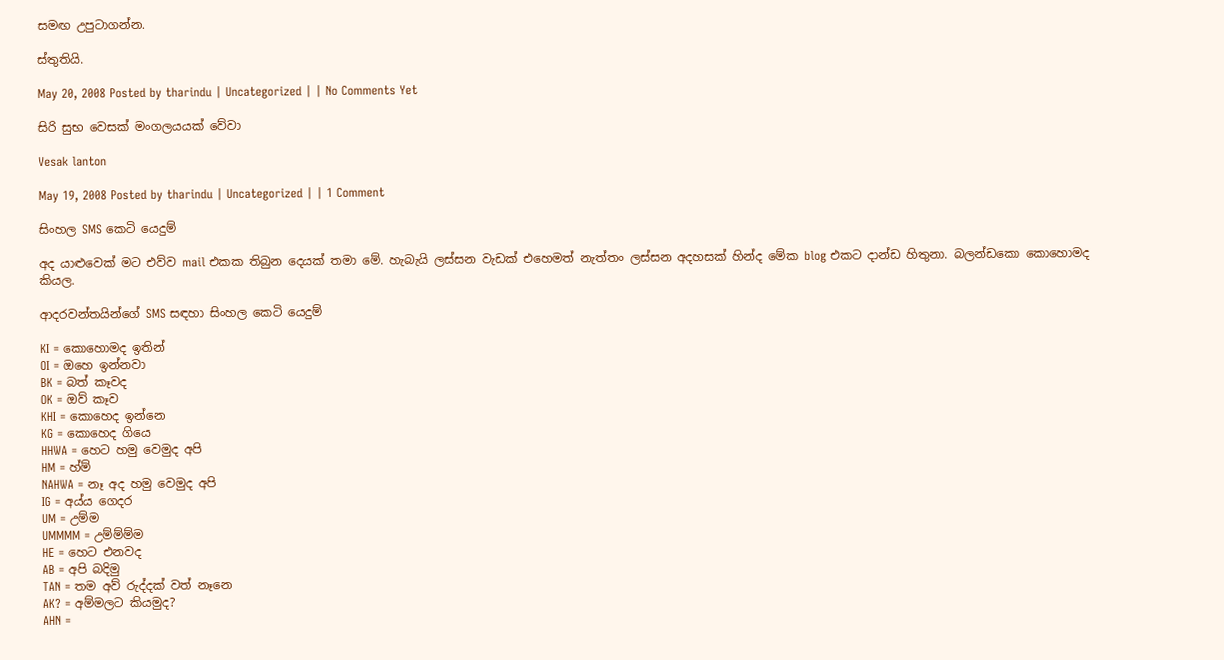සමඟ උපුටාගන්න.

ස්තුතියි.

May 20, 2008 Posted by tharindu | Uncategorized | | No Comments Yet

සිරි සුභ වෙසක් මංගලයයක් වේවා

Vesak lanton

May 19, 2008 Posted by tharindu | Uncategorized | | 1 Comment

සිංහල SMS කෙ‍ටි යෙදුම්

අද යාළුවෙක් මට එව්ව mail එකක තිබුන දෙයක් තමා මේ. හැබැයි ලස්සන වැ‍ඩක් එහෙමත් නැත්තං ලස්සන අදහසක් හින්ද මේක blog එකට දාන්ඩ හිතුනා. බලන්ඩකො කොහොමද කියල.

ආදරවන්තයින්ගේ SMS සඳහා සිංහල කෙටි යෙදුම්

KI = කොහොමද ඉතින්
OI = ඔහෙ ඉන්නවා
BK = බත් කෑවද
OK = ඔව් කෑව
KHI = කොහෙද ඉන්නෙ
KG = කොහෙද ගියෙ
HHWA = හෙට හමු වෙමුද අපි
HM = හ්ම්
NAHWA = නෑ අද හමු වෙමුද අපි
IG = අය්ය ගෙදර
UM = උම්ම
UMMMM = උම්ම්ම්ම
HE = හෙට එනවද
AB = අපි බදිමු
TAN = තම අව් රුද්දක් වත් නෑනෙ
AK? = අම්මලට කියමුද?
AHN =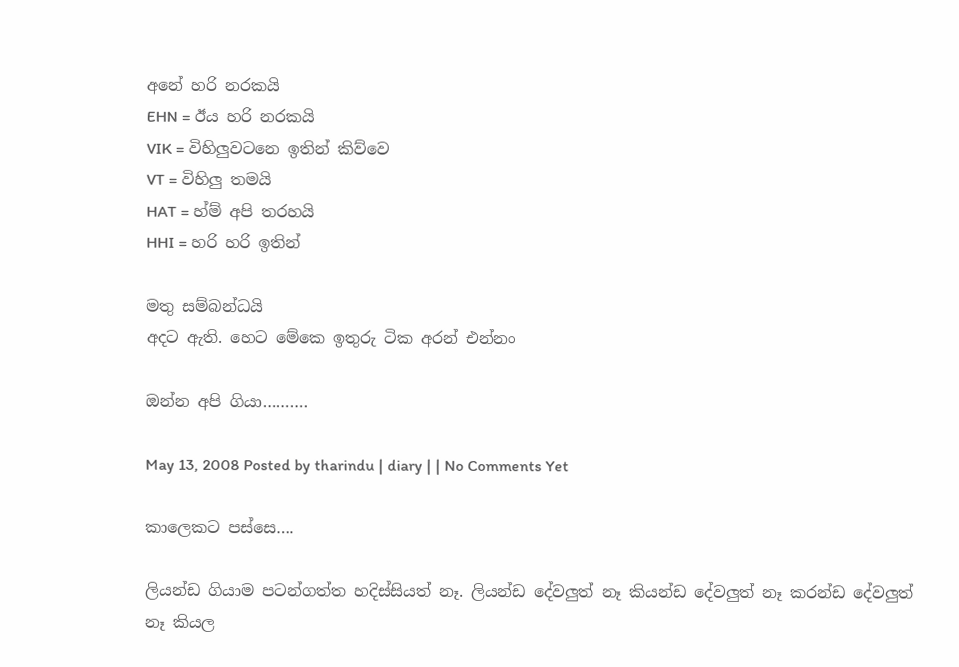අනේ හරි නරකයි
EHN = ඊය හරි නරකයි
VIK = විහිලුවටනෙ ඉතින් කිව්වෙ
VT = විහිලු තමයි
HAT = හ්ම් අපි තරහයි
HHI = හරි හරි ඉතින්

මතු සම්බන්ධයි
අදට ඇති. හෙට මේකෙ ඉතුරු ටික අරන් එන්නං

ඔන්න අපි ගියා……….

May 13, 2008 Posted by tharindu | diary | | No Comments Yet

කාලෙකට පස්සෙ….

ලියන්ඩ ගියාම පටන්ගත්ත හදිස්සියත් නෑ. ලියන්ඩ දේවලුත් නෑ කියන්ඩ දේවලුත් නෑ කරන්ඩ දේවලුත් නෑ කියල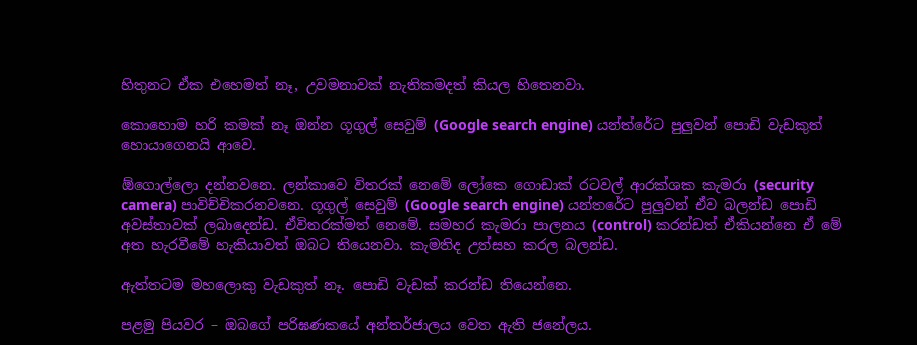හිතුනට ඒක එහෙමත් නෑ, උවමනාවක් නැතිකමදත් කියල හිතෙනවා.

කොහොම හරි කමක් නෑ ඔන්න ගූගුල් සෙවුම් (Google search engine) යන්ත්රේට පුලුවන් පොඩි වැඩකුත් හොයාගෙනයි ආවෙ.

ඕගොල්ලො දන්නවනෙ. ලන්කාවෙ විතරක් නෙමේ ලෝකෙ ගොඩාක් රටවල් ආරක්ශක කැමරා (security camera) පාවිච්චිකරනවනෙ. ගූගුල් සෙවුම් (Google search engine) යන්තරේට පුලුවන් ඒව බලන්ඩ පොඩි අවස්තාවක් ලබාදෙන්ඩ. ඒවිතරක්මත් නෙමේ. සමහර කැමරා පාලනය (control) කරන්ඩත් ඒකියන්නෙ ඒ මේ අත හැරවීමේ හැකියාවත් ඔබට තියෙනවා. කැමතිද උත්සහ කරල බලන්ඩ.

ඇත්තටම මහලොකු වැඩකුත් නෑ. පොඩි වැඩක් කරන්ඩ තියෙන්නෙ.

පළමු පියවර – ඔබගේ පරිඝණකයේ අන්තර්ජාලය වෙත ඇති ජනේලය.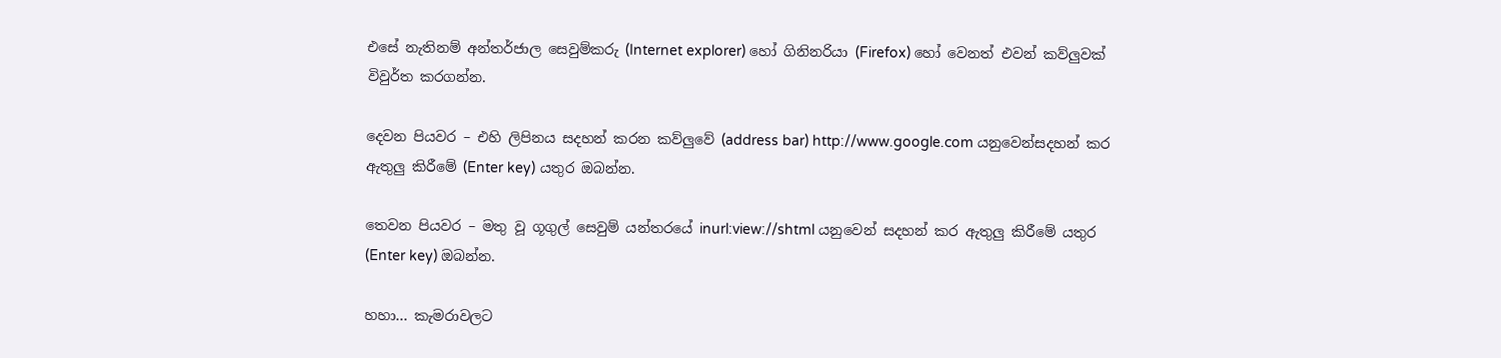එසේ නැතිනම් අන්තර්ජාල සෙවුම්කරු (Internet explorer) හෝ ගිනිනරියා (Firefox) හෝ වෙනත් එවන් කව්ලුවක් විවුර්ත කරගන්න.

දෙවන පියවර – එහි ලිපිනය සදහන් කරන කව්ලුවේ (address bar) http://www.google.com යනුවෙන්සදහන් කර ඇතුලු කිරීමේ (Enter key) යතුර ඔබන්න.

තෙවන පියවර – මතු වූ ගූගුල් සෙවුම් යන්තරයේ inurl:view://shtml යනුවෙන් සදහන් කර ඇතුලු කිරීමේ යතුර (Enter key) ඔබන්න.

හහා… කැමරාවලට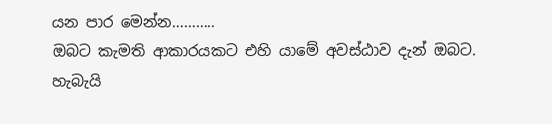යන පාර මෙන්න………..
ඔබට කැමති ආකාරයකට එහි යාමේ අවස්ඨාව දැන් ඔබට.
හැබැයි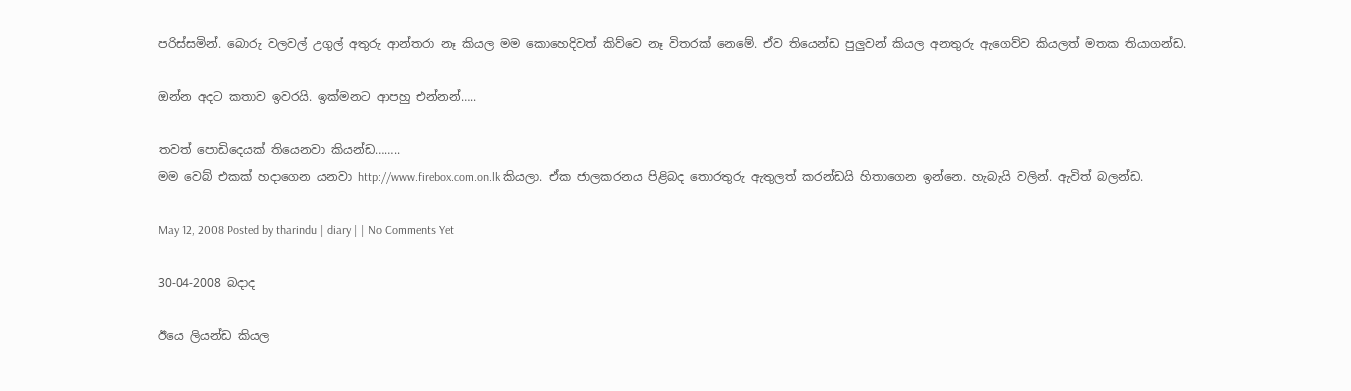පරිස්සමින්. බොරු වලවල් උගුල් අතුරු ආන්තරා නෑ කියල මම කොහෙදිවත් කිව්වෙ නෑ විතරක් නෙමේ. ඒව තියෙන්ඩ පුලුවන් කියල අනතුරු ඇගෙව්ව කියලත් මතක තියාගන්ඩ.

ඔන්න අදට කතාව ඉවරයි. ඉක්මනට ආපහු එන්නන්…..

තවත් පොඩිදෙයක් තියෙනවා කියන්ඩ……..
මම වෙබ් එකක් හදාගෙන යනවා http://www.firebox.com.on.lk කියලා. ඒක ජාලකරනය පිළිබද තොරතුරු ඇතුලත් කරන්ඩයි හිතාගෙන ඉන්නෙ. හැබැයි වලින්. ඇවිත් බලන්ඩ.

May 12, 2008 Posted by tharindu | diary | | No Comments Yet

30-04-2008 බදාද

ඊයෙ ලියන්ඩ කියල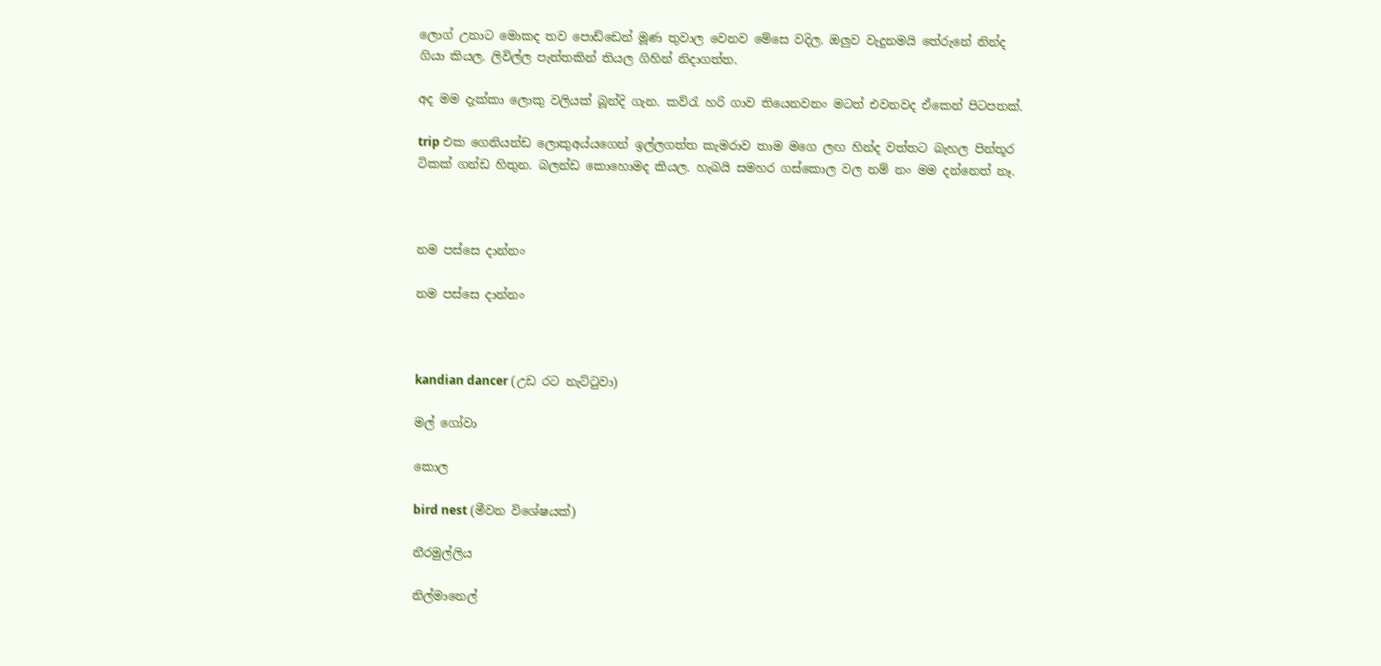ලොග් උනාට මොකද තව පොඩ්ඩෙන් මූණ තුවාල වෙනව මේසෙ වදිල. ඔලුව වැදුනමයි තේරුනේ නින්ද ගියා කියල. ලිවිල්ල පැත්තකින් තියල ගිහින් නිදාගත්ත.

අද මම දැක්කා ලොකු වලියක් බූන්දි ගැන. කව්රැ හරි ගාව තියෙනවනං මටත් එවනවද ඒකෙන් පිටපතක්.

trip එක ගෙනියන්ඩ ලොකුඅය්යගෙන් ඉල්ලගත්ත කැමරාව තාම මගෙ ලඟ හින්ද වත්තට බැහල පින්තූර ටිකක් ගන්ඩ හිතුන. බලන්ඩ කොහොමද කියල. හැබයි සමහර ගස්කොල වල නම් නං මම දන්නෙත් නෑ.



නම පස්සෙ දාන්නං

නම පස්සෙ දාන්නං



kandian dancer (උඩ රට නැට්ටුවා)

මල් ගෝවා

කොල

bird nest (මීවන විශේෂයක්)

නීරමුල්ලිය

නිල්මානෙල්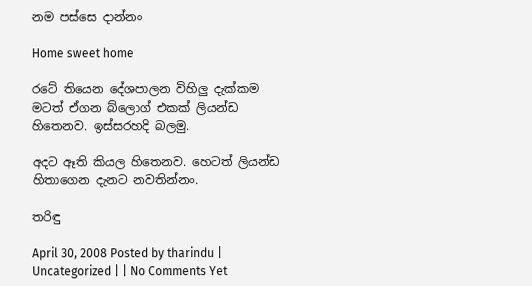නම පස්සෙ දාන්නං

Home sweet home

රටේ තියෙන දේශපාලන විහිලු දැක්කම මටත් ඒගන බ්ලොග් එකක් ලියන්ඩ හිතෙනව. ඉස්සරහදි බලමු.

අදට ඈති කියල හිතෙනව. හෙටත් ලියන්ඩ හිතාගෙන දැනට නවතින්නං.

තරිඳු

April 30, 2008 Posted by tharindu | Uncategorized | | No Comments Yet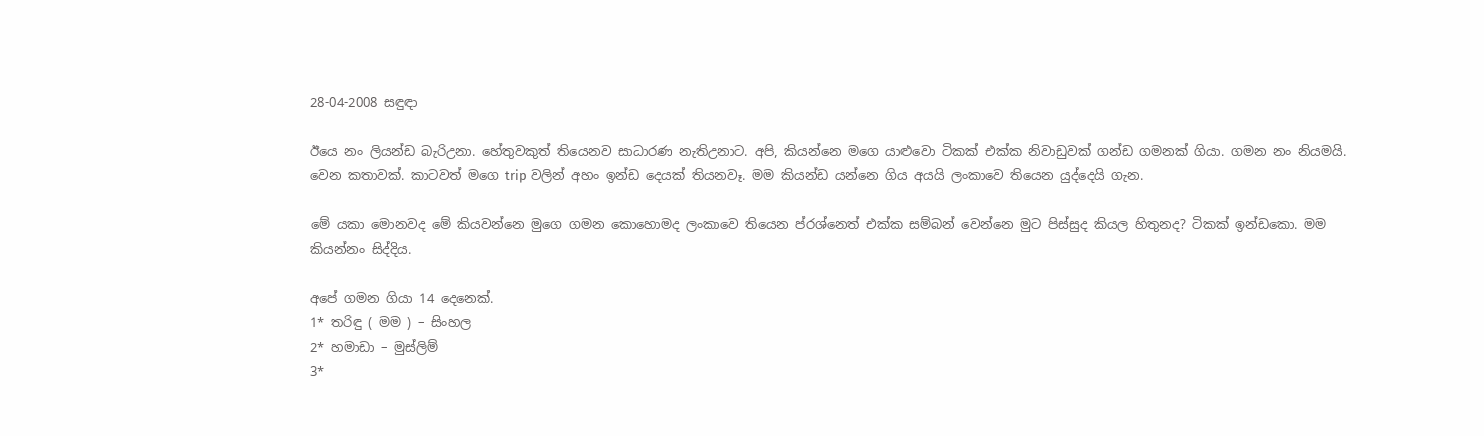28-04-2008 සඳුඳා

ඊයෙ නං ලියන්ඩ බැරිඋනා. හේතුවකුත් තියෙනව සාධාරණ නැතිඋනාට. අපි, කියන්නෙ මගෙ යාළුවො ටිකක් එක්ක නිවාඩුවක් ගන්ඩ ගමනක් ගියා. ගමන නං නියමයි. වෙන කතාවක්. කාටවත් මගෙ trip වලින් අහං ඉන්ඩ දෙයක් තියනවෑ. මම කියන්ඩ යන්නෙ ගිය අයයි ලංකාවෙ තියෙන යුද්දෙයි ගැන.

මේ යකා මොනවද මේ කියවන්නෙ මුගෙ ගමන කොහොමද ලංකාවෙ තියෙන ප්රශ්නෙත් එක්ක සම්බන් වෙන්නෙ මුට පිස්සුද කියල හිතුනද? ටිකක් ඉන්ඩකො. මම කියන්නං සිද්දිය.

අපේ ගමන ගියා 14 දෙනෙක්.
1* තරිඳු ( මම ) – සිංහල
2* හමාඩා – මුස්ලිම්
3*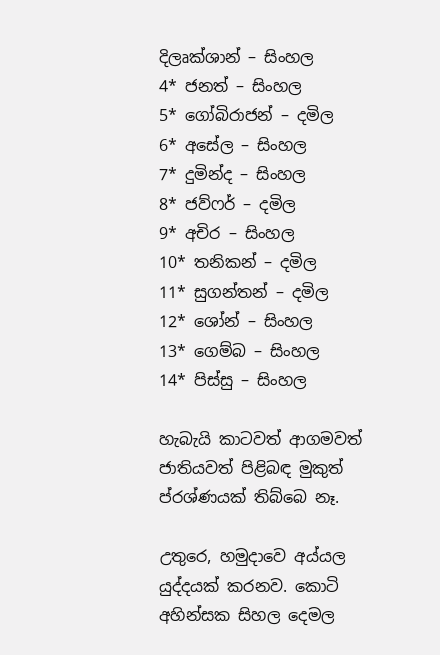දිලෘක්ශාන් – සිංහල
4* ජනත් – සිංහල
5* ගෝබිරාජන් – දමිල
6* අසේල – සිංහල
7* දුමින්ද – සිංහල
8* ජව්ෆර් – දමිල
9* අචිර – සිංහල
10* තනිකන් – දමිල
11* සුගන්තන් – දමිල
12* ශෝන් – සිංහල
13* ගෙම්බ – සිංහල
14* පිස්සු – සිංහල

හැබැයි කාටවත් ආගමවත් ජාතියවත් පිළිබඳ මුකුත් ප්රශ්ණයක් තිබ්බෙ නෑ.

උතුරෙ, හමුදාවෙ අය්යල යුද්දයක් කරනව. කොටි අහින්සක සිහල දෙමල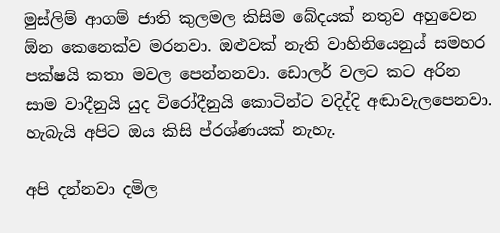මුස්ලිම් ආගම් ජාති කුලමල කිසිම බේදයක් නතුව අහුවෙන ඕන කෙනෙක්ව මරනවා. ඔළුවක් නැති වාහිනියෙනුය් සමහර පක්ෂයි කතා මවල පෙන්නනවා. ඩොලර් වලට කට අරින සාම වාදීනුයි යුද විරෝදීනුයි කොටින්ට වදිද්දි අඬාවැලපෙනවා. හැබැයි අපිට ඔය කිසි ප්රශ්ණයක් නැහැ.

අපි දන්නවා දමිල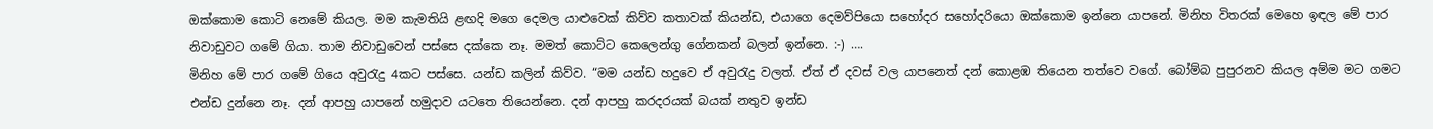ඔක්කොම කොටි නෙමේ කියල. මම කැමතියි ළඟදි මගෙ දෙමල යාළුවෙක් කිව්ව කතාවක් කියන්ඩ, එයාගෙ දෙමව්පියො සහෝදර සහෝදරියො ඔක්කොම ඉන්නෙ යාපනේ. මිනිහ විතරක් මෙහෙ ඉඳල මේ පාර නිවාඩුවට ගමේ ගියා. තාම නිවාඩුවෙන් පස්සෙ දක්කෙ නෑ. මමත් කොට්ට කෙලෙන්ගු ගේනකන් බලන් ඉන්නෙ. :-) ….
මිනිහ මේ පාර ගමේ ගියෙ අවුරැදු 4කට පස්සෙ. යන්ඩ කලින් කිව්ව. “මම යන්ඩ හදුවෙ ඒ අවුරැදු වලත්. ඒත් ඒ දවස් වල යාපනෙත් දන් කොළඹ තියෙන තත්වෙ වගේ. බෝම්බ පුපුරනව කියල අම්ම මට ගමට එන්ඩ දුන්නෙ නෑ. දන් ආපහු යාපනේ හමුදාව යටතෙ තියෙන්නෙ. දන් ආපහු කරදරයක් බයක් නතුව ඉන්ඩ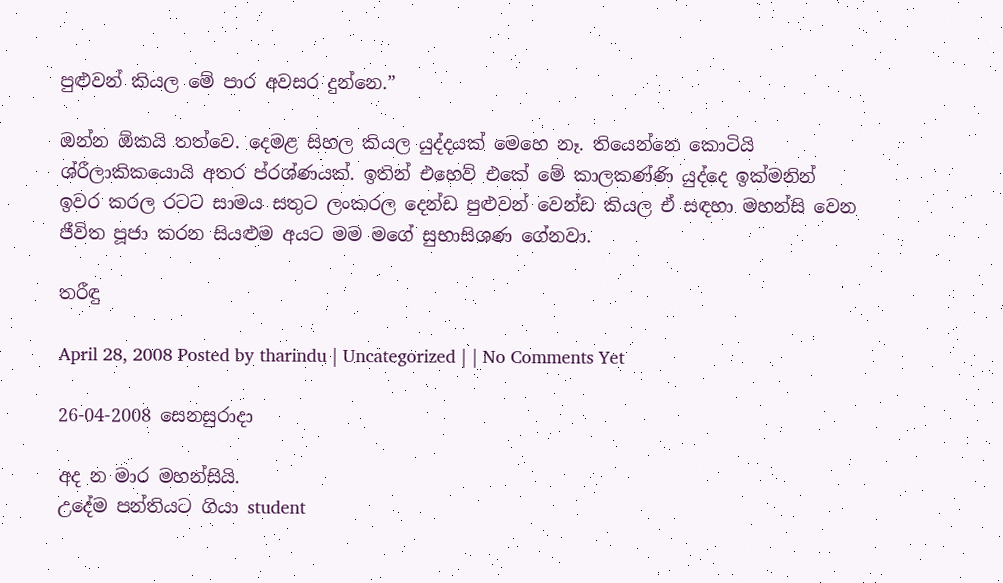පුළුවන් කියල මේ පාර අවසර දුන්නෙ.”

ඔන්න ඕකයි තත්වෙ. දෙමළ සිහල කියල යුද්දයක් මෙහෙ නෑ. තියෙන්නෙ කොටියි ශ්රීලාකිකයොයි අතර ප්රශ්ණයක්. ඉතින් එහෙව් එකේ මේ කාලකණ්ණි යුද්දෙ ඉක්මනින් ඉවර කරල රටට සාමය සතුට ලංකරල දෙන්ඩ පුළුවන් වෙන්ඩ කියල ඒ සඳහා මහන්සි වෙන ජීවිත පූජා කරන සියළුම අයට මම මගේ සුභාසිශණ ගේනවා.

තරීඳු

April 28, 2008 Posted by tharindu | Uncategorized | | No Comments Yet

26-04-2008 සෙනසුරාදා

අද න මාර මහන්සියි.
උදේම පන්තියට ගියා student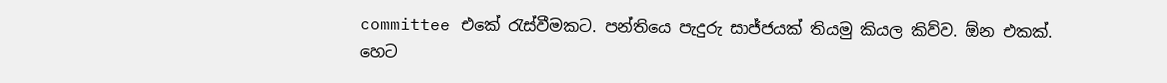committee එකේ රැස්වීමකට. පන්තියෙ පැදුරු සාජ්ජයක් තියමු කියල කිව්ව. ඕන එකක්. හෙට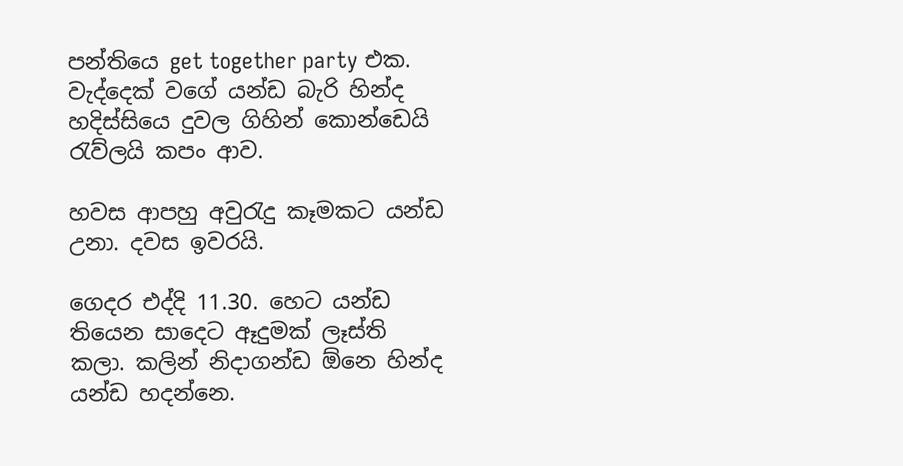පන්තියෙ get together party එක. වැද්දෙක් වගේ යන්ඩ බැරි හින්ද හදිස්සියෙ දුවල ගිහින් කොන්ඩෙයි  රැව්ලයි කපං ආව.

හවස ආපහු අවුරැදු කෑමකට යන්ඩ උනා. දවස ඉවරයි.

ගෙදර එද්දි 11.30. හෙට යන්ඩ තියෙන සාදෙට ඈදුමක් ලෑස්ති කලා. කලින් නිදාගන්ඩ ඕනෙ හින්ද යන්ඩ හදන්නෙ.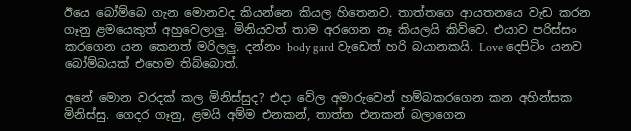ඊයෙ බෝම්බෙ ගැන මොනවද කියන්නෙ කියල හිතෙනව. තාත්තගෙ ආයතනයෙ වැඩ කරන ගෑනු ළමයෙකුත් අහුවෙලාලු. මිනියවත් තාම අරගෙන නෑ කියලයි කිව්වෙ. එයාව පරිස්සං කරගෙන යන කෙනත් මරිලලු. දන්නං body gard වැඩෙත් හරි බයානකයි. Love දෙපිටිං යනව බෝම්බයක් එහෙම තිබ්බොත්.

අනේ මොන වරදක් කල මිනිස්සුද? එදා වේල අමාරුවෙන් හම්බකරගෙන කන අහින්සක මිනිස්සු. ගෙදර ගෑනු, ළමයි අම්ම එනකන්, තාත්ත එනකන් බලාගෙන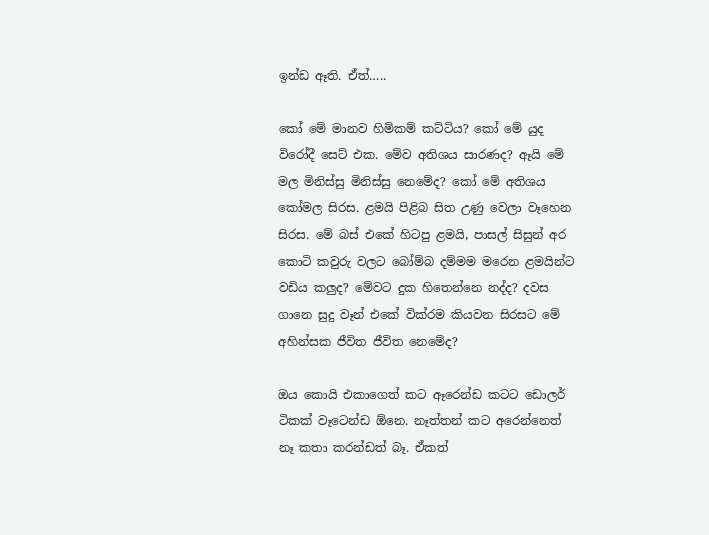ඉන්ඩ ඈති. ඒත්…..

කෝ මේ මානව හිමිකම් කට්ටිය? කෝ මේ යුද විරෝදී සෙට් එක. මේව අතිශය සාරණද? ඈයි මේ මල මිනිස්සු මිනිස්සු නෙමේද? කෝ මේ අතිශය කෝමල සිරස. ළමයි පිළිබ සිත උණු වෙලා වෑහෙන සිරස. මේ බස් එකේ හිටපු ළමයි, පාසල් සිසුන් අර කොටි කවුරු වලට බෝම්බ දම්මම මරෙන ළමයින්ට වඩිය කලුද? මේවට දුක හිතෙන්නෙ නද්ද? දවස ගානෙ සුදු වෑන් එකේ වික්රම කියවන සිරසට මේ අහින්සක ජීවිත ජීවිත නෙමේද?

ඔය කොයි එකාගෙත් කට ඈරෙන්ඩ කටට ඩොලර් ටිකක් වෑටෙන්ඩ ඕනෙ. නෑත්තන් කට අරෙන්නෙත් නෑ කතා කරන්ඩත් බෑ. ඒකත්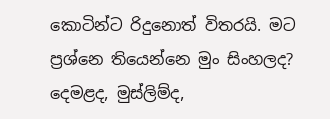කොටින්ට රිදුනොත් විතරයි. මට ප්‍රශ්නෙ තියෙන්නෙ මුං සිංහලද? දෙමළද, මුස්ලිම්ද,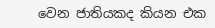වෙන ජාතියකද කියන එක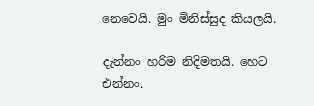නෙවෙයි. මුං මිනිස්සුද කියලයි.

දැන්නං හරිම නිදිමතයි. හෙට එන්නං.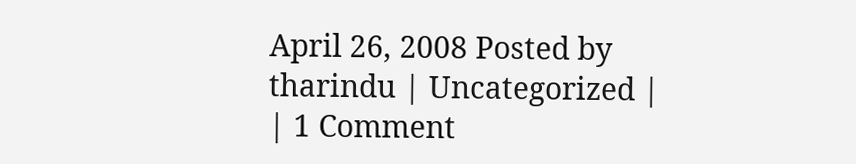April 26, 2008 Posted by tharindu | Uncategorized | | 1 Comment